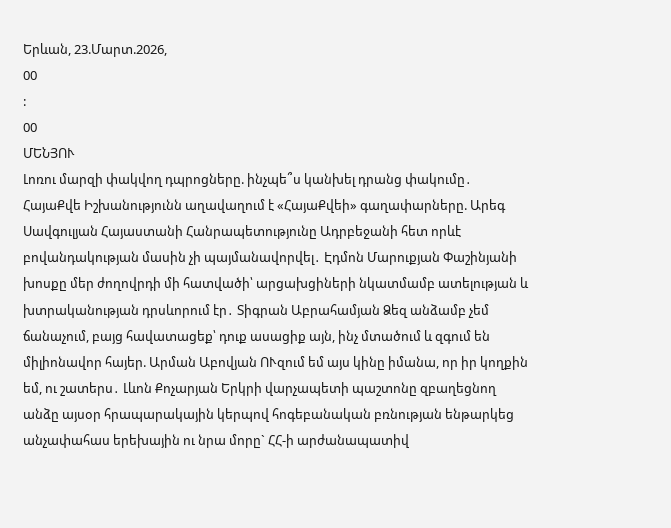Երևան, 23.Մարտ.2026,
00
:
00
ՄԵՆՅՈՒ
Լոռու մարզի փակվող դպրոցները. ինչպե՞ս կանխել դրանց փակումը․ ՀայաՔվե Իշխանությունն աղավաղում է «ՀայաՔվեի» գաղափարները. Արեգ Սավգուլյան Հայաստանի Հանրապետությունը Ադրբեջանի հետ որևէ բովանդակության մասին չի պայմանավորվել․ Էդմոն Մարուքյան Փաշինյանի խոսքը մեր ժողովրդի մի հատվածի՝ արցախցիների նկատմամբ ատելության և խտրականության դրսևորում էր․ Տիգրան Աբրահամյան Ձեզ անձամբ չեմ ճանաչում, բայց հավատացեք՝ դուք ասացիք այն, ինչ մտածում և զգում են միլիոնավոր հայեր. Արման Աբովյան ՈՒզում եմ այս կինը իմանա, որ իր կողքին եմ, ու շատերս․ Լևոն Քոչարյան Երկրի վարչապետի պաշտոնը զբաղեցնող անձը այսօր հրապարակային կերպով հոգեբանական բռնության ենթարկեց անչափահաս երեխային ու նրա մորը` ՀՀ-ի արժանապատիվ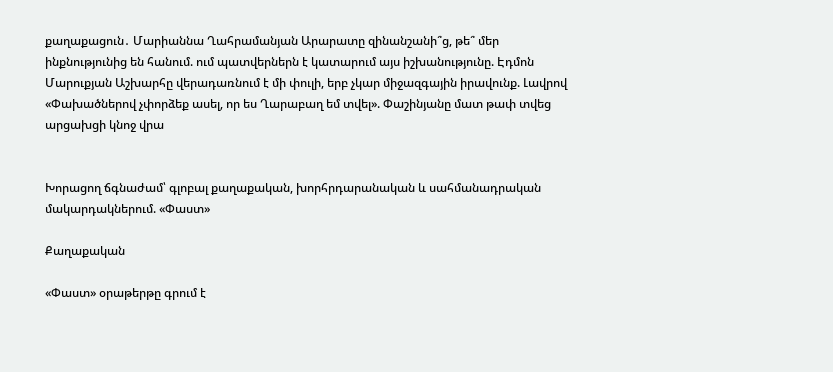քաղաքացուն․ Մարիաննա Ղահրամանյան Արարատը զինանշանի՞ց, թե՞ մեր ինքնությունից են հանում. ում պատվերներն է կատարում այս իշխանությունը. Էդմոն Մարուքյան Աշխարհը վերադառնում է մի փուլի, երբ չկար միջազգային իրավունք. Լավրով «Փախածներով չփորձեք ասել, որ ես Ղարաբաղ եմ տվել». Փաշինյանը մատ թափ տվեց արցախցի կնոջ վրա


Խորացող ճգնաժամ՝ գլոբալ քաղաքական, խորհրդարանական և սահմանադրական մակարդակներում. «Փաստ»

Քաղաքական

«Փաստ» օրաթերթը գրում է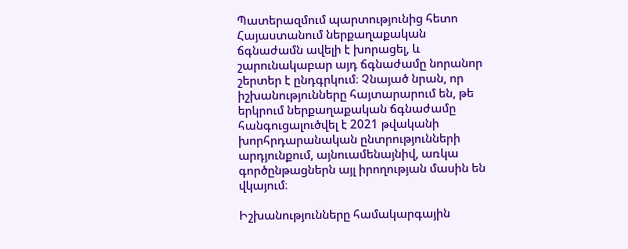Պատերազմում պարտությունից հետո Հայաստանում ներքաղաքական ճգնաժամն ավելի է խորացել, և շարունակաբար այդ ճգնաժամը նորանոր շերտեր է ընդգրկում։ Չնայած նրան, որ իշխանությունները հայտարարում են, թե երկրում ներքաղաքական ճգնաժամը հանգուցալուծվել է 2021 թվականի խորհրդարանական ընտրությունների արդյունքում, այնուամենայնիվ, առկա գործընթացներն այլ իրողության մասին են վկայում։

Իշխանությունները համակարգային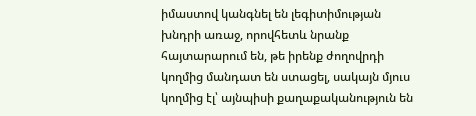իմաստով կանգնել են լեգիտիմության խնդրի առաջ, որովհետև նրանք հայտարարում են, թե իրենք ժողովրդի կողմից մանդատ են ստացել, սակայն մյուս կողմից էլ՝ այնպիսի քաղաքականություն են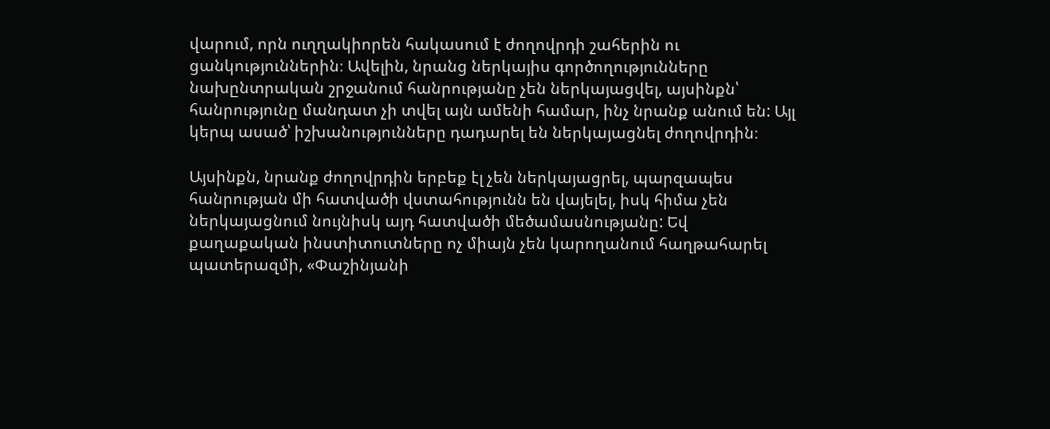վարում, որն ուղղակիորեն հակասում է ժողովրդի շահերին ու ցանկություններին։ Ավելին, նրանց ներկայիս գործողությունները նախընտրական շրջանում հանրությանը չեն ներկայացվել, այսինքն՝ հանրությունը մանդատ չի տվել այն ամենի համար, ինչ նրանք անում են: Այլ կերպ ասած՝ իշխանությունները դադարել են ներկայացնել ժողովրդին։

Այսինքն, նրանք ժողովրդին երբեք էլ չեն ներկայացրել, պարզապես հանրության մի հատվածի վստահությունն են վայելել, իսկ հիմա չեն ներկայացնում նույնիսկ այդ հատվածի մեծամասնությանը: Եվ քաղաքական ինստիտուտները ոչ միայն չեն կարողանում հաղթահարել պատերազմի, «Փաշինյանի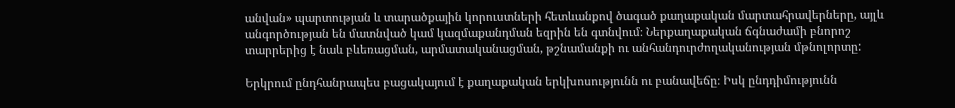անվան» պարտության և տարածքային կորուստների հետևանքով ծագած քաղաքական մարտահրավերները, այլև անգործության են մատնված կամ կազմաքանդման եզրին են գտնվում։ Ներքաղաքական ճգնաժամի բնորոշ տարրերից է նաև բևեռացման, արմատականացման, թշնամանքի ու անհանդուրժողականության մթնոլորտը:

Երկրում ընդհանրապես բացակայում է քաղաքական երկխոսությունն ու բանավեճը։ Իսկ ընդդիմությունն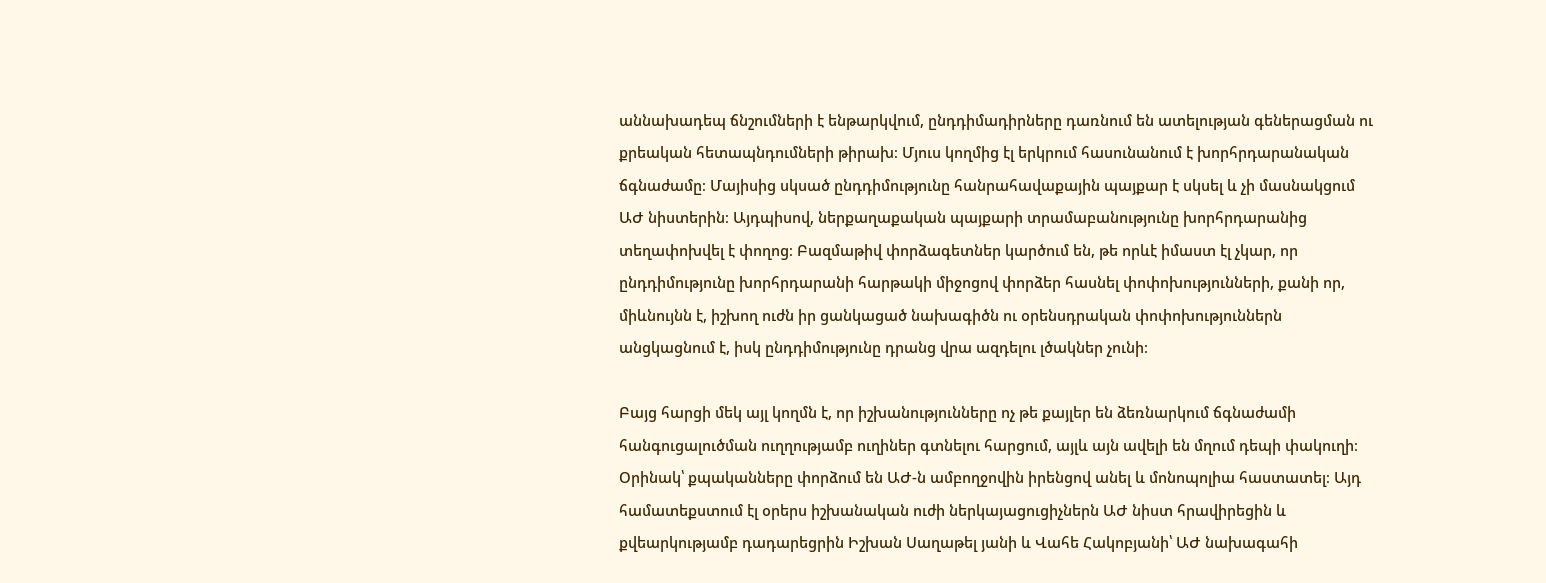աննախադեպ ճնշումների է ենթարկվում, ընդդիմադիրները դառնում են ատելության գեներացման ու քրեական հետապնդումների թիրախ։ Մյուս կողմից էլ երկրում հասունանում է խորհրդարանական ճգնաժամը։ Մայիսից սկսած ընդդիմությունը հանրահավաքային պայքար է սկսել և չի մասնակցում ԱԺ նիստերին։ Այդպիսով, ներքաղաքական պայքարի տրամաբանությունը խորհրդարանից տեղափոխվել է փողոց։ Բազմաթիվ փորձագետներ կարծում են, թե որևէ իմաստ էլ չկար, որ ընդդիմությունը խորհրդարանի հարթակի միջոցով փորձեր հասնել փոփոխությունների, քանի որ, միևնույնն է, իշխող ուժն իր ցանկացած նախագիծն ու օրենսդրական փոփոխություններն անցկացնում է, իսկ ընդդիմությունը դրանց վրա ազդելու լծակներ չունի։

Բայց հարցի մեկ այլ կողմն է, որ իշխանությունները ոչ թե քայլեր են ձեռնարկում ճգնաժամի հանգուցալուծման ուղղությամբ ուղիներ գտնելու հարցում, այլև այն ավելի են մղում դեպի փակուղի։ Օրինակ՝ քպականները փորձում են ԱԺ-ն ամբողջովին իրենցով անել և մոնոպոլիա հաստատել։ Այդ համատեքստում էլ օրերս իշխանական ուժի ներկայացուցիչներն ԱԺ նիստ հրավիրեցին և քվեարկությամբ դադարեցրին Իշխան Սաղաթել յանի և Վահե Հակոբյանի՝ ԱԺ նախագահի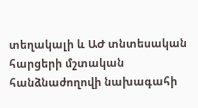տեղակալի և ԱԺ տնտեսական հարցերի մշտական հանձնաժողովի նախագահի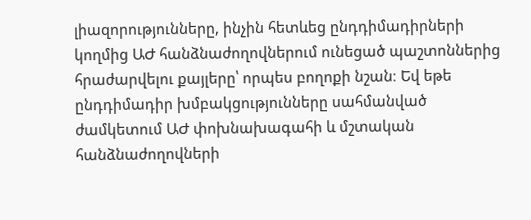լիազորությունները, ինչին հետևեց ընդդիմադիրների կողմից ԱԺ հանձնաժողովներում ունեցած պաշտոններից հրաժարվելու քայլերը՝ որպես բողոքի նշան։ Եվ եթե ընդդիմադիր խմբակցությունները սահմանված ժամկետում ԱԺ փոխնախագահի և մշտական հանձնաժողովների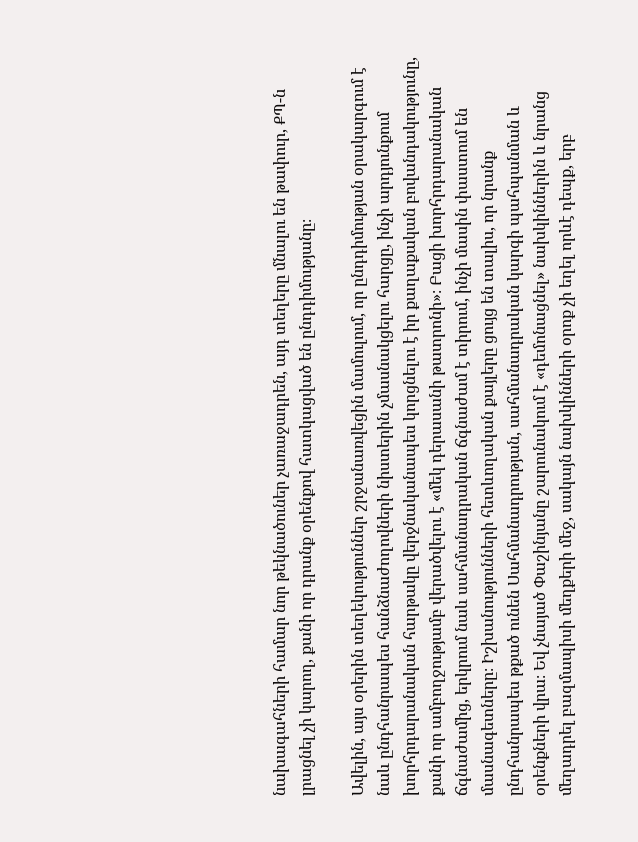նախագահների համար նոր թեկնածուներ չառաջադրեն, այդ տեղերը մնալու են թափուր, ՔՊ-ն լրացնել չի կարող, քանի որ դրանք օրենքով հատկացված են ընդդիմությանը։

Ավելին, այս օրերին տեղեկություններ շրջանառվեցին մամուլում, որ ընդդիմության օրակարգում է նաև ընդհանրապես հանձնաժողովների նիստերին չմասնակցելու հարցը, ինչի արդյունքում խորհրդարանական հարթակը վերջնականապես կորցնելու է իր քաղաքական բովանդակությունը, քանի որ ամբողջությամբ վերածվելու է «մեկ դերասանի թատրոնի»։ Բացի խորհրդարանական ճգնաժամից, երկրում նաև սահմանադրական ճգնաժամ է տիրում, ինչի մասին փաստում են մասնագետները։ Իշխանությունների հետևողական քայլերը ցույց են տալիս, որ նրանք ընդհանրապես թքած ունեն Սահմանադրության, սահմանադրական կարգի պահպանման և օրենքների վրա։ Եվ չնայած Փաշինյանը շարունակում է «դեմոնացնել» նախկիններին և նրանց մեղադրել բազմապիսի մեղքերի մեջ, սակայն նախկինների օրոք չի եղել որևէ դեպք, երբ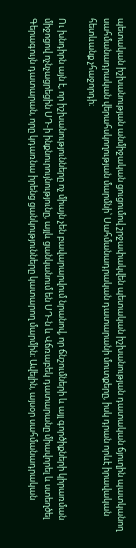պետական իշխանության անմիջական ցուցումով շրջափակվեն պետական իշխանության դատական ճյուղին պատկանող սահմանադրական վերահսկողության մարմնի՝ Սահմանադրական դատարանի մուտքերը, իսկ դրան որևէ իրավական հետևանք չհաջորդի։

Ու խնդիրն այն է, որ իշխանությունները ոչ միայն չեն բավարարվում նրանով, որ ճնշումների և այլ գործիքների կիրառման միջոցով ոչնչացրեցին ՍԴ-ի ինքնուրույնությունը, այլև ցանկանում են ՍԴ-ն և Վճռաբեկ դատարանը միավորել և ստեղծել Գերագույն դատարան, որը կդառնա իրենց ցանկությունները կատարող մարմին։ Ավելին, այսօր սահմանադրական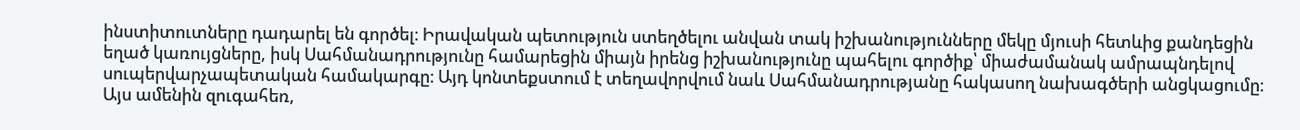ինստիտուտները դադարել են գործել։ Իրավական պետություն ստեղծելու անվան տակ իշխանությունները մեկը մյուսի հետևից քանդեցին եղած կառույցները, իսկ Սահմանադրությունը համարեցին միայն իրենց իշխանությունը պահելու գործիք՝ միաժամանակ ամրապնդելով սուպերվարչապետական համակարգը։ Այդ կոնտեքստում է տեղավորվում նաև Սահմանադրությանը հակասող նախագծերի անցկացումը։ Այս ամենին զուգահեռ,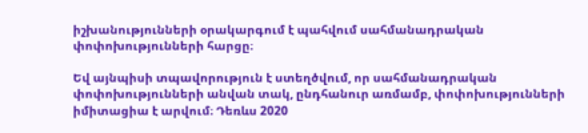իշխանությունների օրակարգում է պահվում սահմանադրական փոփոխությունների հարցը։

Եվ այնպիսի տպավորություն է ստեղծվում, որ սահմանադրական փոփոխությունների անվան տակ, ընդհանուր առմամբ, փոփոխությունների իմիտացիա է արվում։ Դեռևս 2020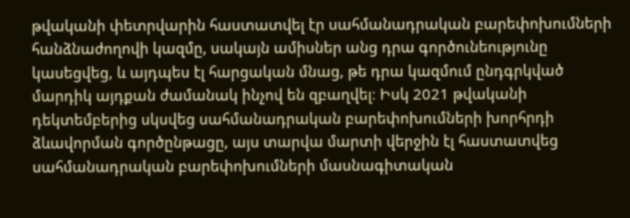թվականի փետրվարին հաստատվել էր սահմանադրական բարեփոխումների հանձնաժողովի կազմը, սակայն ամիսներ անց դրա գործունեությունը կասեցվեց, և այդպես էլ հարցական մնաց, թե դրա կազմում ընդգրկված մարդիկ այդքան ժամանակ ինչով են զբաղվել։ Իսկ 2021 թվականի դեկտեմբերից սկսվեց սահմանադրական բարեփոխումների խորհրդի ձևավորման գործընթացը, այս տարվա մարտի վերջին էլ հաստատվեց սահմանադրական բարեփոխումների մասնագիտական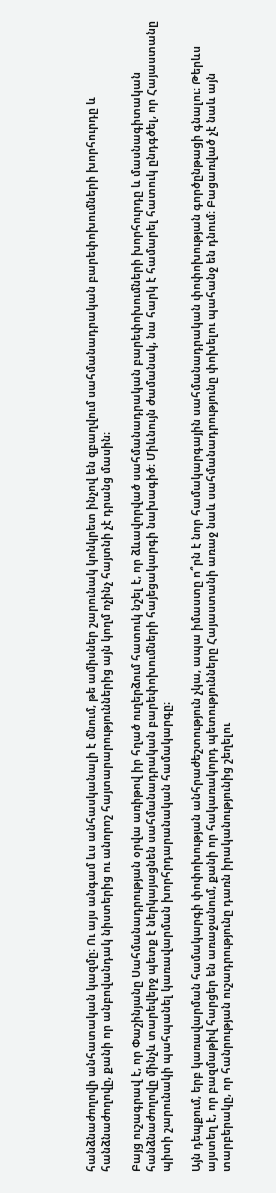հանձնաժողովի անհատական կազմը։ Ու այս անգամ ևս անհասկանալի է մնում, թե ամիսներ շարունակ կոնկրետ ինչով են զբաղվում սահմանադրական բարեփոխումների խորհուրդը և հանձնաժողովը, քանի որ անբովանդակ նիստերից ու անորոշ հայտարարություններից այն կողմ ոչինչ հայտնի չէ դրանց մասին։

Բայց ուշագրավ է, որ Փաշինյանը Սահմանադրության օրվա առիթով իր հղած ուղերձում հատուկ նշել է, որ ձևավորված սահմանադրական բարեփոխումների խորհուրդը և մասնագիտական հանձնաժողովը մինչև տարեվերջ պետք է ներկայացնեն սահմանադրական բարեփոխումների հայեցակարգի նախագիծ։ Միևնույն ժամանակ, նա հարկ է համարել հատուկ ընդգծել, որ Հայաստանը պիտի շարունակի պահպանել կառավարման խորհրդարանական համակարգը։

Այն դեպքում, երբ կառավարման համակարգի փոփոխության անհրաժեշտություն չկա, ապա իմաստը ո՞րն է նոր համակարգային սահմանադրական փոփոխության գործընթացի գնալու։ Թերևս այստեղ է, որ բազմաթիվ հարցեր են առաջանում, քանի որ հակառակորդ պետությունները Հայաստանի առաջ նաև սահմանադրությունը փոխելու պահանջ են դնում։ Բացառված չէ նաև այն տարբերակը, որ հանրության ուշադրությունը դառն իրականությունից շեղելու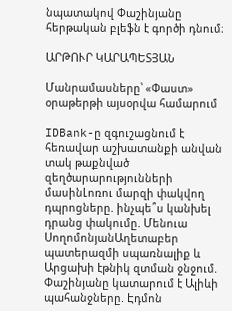նպատակով Փաշինյանը հերթական բլեֆն է գործի դնում։

ԱՐԹՈՒՐ ԿԱՐԱՊԵՏՅԱՆ

Մանրամասները՝ «Փաստ» օրաթերթի այսօրվա համարում

IDBank-ը զգուշացնում է հեռավար աշխատանքի անվան տակ թաքնված զեղծարարությունների մասինԼոռու մարզի փակվող դպրոցները. ինչպե՞ս կանխել դրանց փակումը. Մենուա ՍողոմոնյանԱղետաբեր պատերազմի սպառնալիք և Արցախի էթնիկ զտման ջնջում. Փաշինյանը կատարում է Ալիևի պահանջները. Էդմոն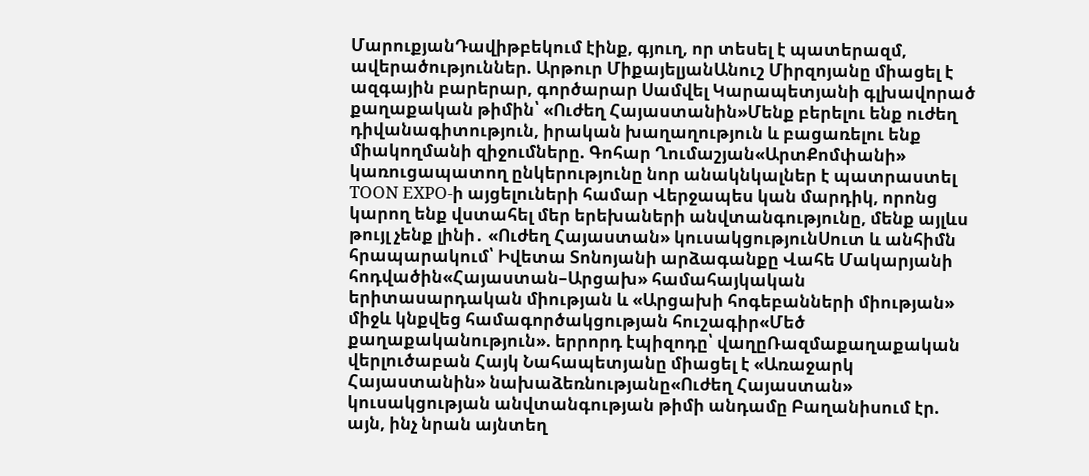ՄարուքյանԴավիթբեկում էինք, գյուղ, որ տեսել է պատերազմ, ավերածություններ. Արթուր ՄիքայելյանԱնուշ Միրզոյանը միացել է ազգային բարերար, գործարար Սամվել Կարապետյանի գլխավորած քաղաքական թիմին՝ «Ուժեղ Հայաստանին»Մենք բերելու ենք ուժեղ դիվանագիտություն, իրական խաղաղություն և բացառելու ենք միակողմանի զիջումները. Գոհար Ղումաշյան«ԱրտՔոմփանի» կառուցապատող ընկերությունը նոր անակնկալներ է պատրաստել TOON EXPO-ի այցելուների համար Վերջապես կան մարդիկ, որոնց կարող ենք վստահել մեր երեխաների անվտանգությունը, մենք այլևս թույլ չենք լինի․ «Ուժեղ Հայաստան» կուսակցությունՍուտ և անհիմն հրապարակում՝ Իվետա Տոնոյանի արձագանքը Վահե Մակարյանի հոդվածին«Հայաստան–Արցախ» համահայկական երիտասարդական միության և «Արցախի հոգեբանների միության» միջև կնքվեց համագործակցության հուշագիր«Մեծ քաղաքականություն». երրորդ էպիզոդը՝ վաղըՌազմաքաղաքական վերլուծաբան Հայկ Նահապետյանը միացել է «Առաջարկ Հայաստանին» նախաձեռնությանը«Ուժեղ Հայաստան» կուսակցության անվտանգության թիմի անդամը Բաղանիսում էր. այն, ինչ նրան այնտեղ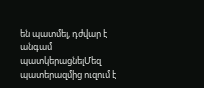են պատմել, դժվար է անգամ պատկերացնելՄեզ պատերազմից ուզում է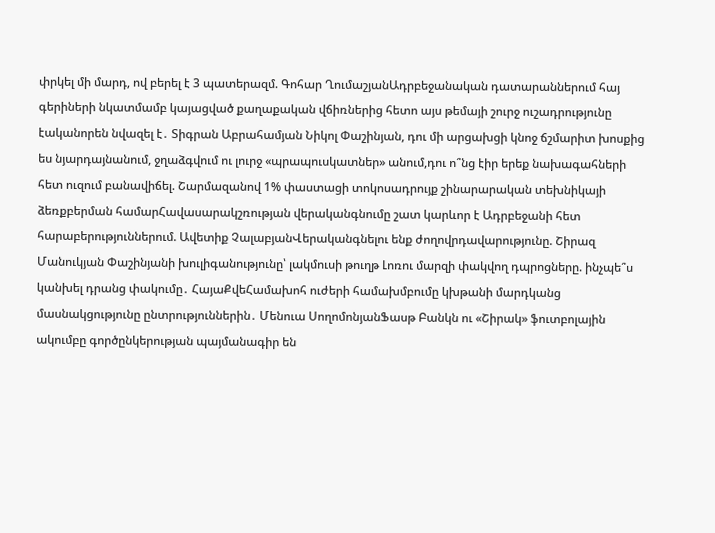փրկել մի մարդ, ով բերել է 3 պատերազմ. Գոհար ՂումաշյանԱդրբեջանական դատարաններում հայ գերիների նկատմամբ կայացված քաղաքական վճիռներից հետո այս թեմայի շուրջ ուշադրությունը էականորեն նվազել է․ Տիգրան Աբրահամյան Նիկոլ Փաշինյան, դու մի արցախցի կնոջ ճշմարիտ խոսքից ես նյարդայնանում, ջղաձգվում ու լուրջ «պրապուսկատներ» անում,դու ո՞նց էիր երեք նախագահների հետ ուզում բանավիճել. Շարմազանով 1% փաստացի տոկոսադրույք շինարարական տեխնիկայի ձեռքբերման համարՀավասարակշռության վերականգնումը շատ կարևոր է Ադրբեջանի հետ հարաբերություններում. Ավետիք ՉալաբյանՎերականգնելու ենք ժողովրդավարությունը. Շիրազ Մանուկյան Փաշինյանի խուլիգանությունը՝ լակմուսի թուղթ Լոռու մարզի փակվող դպրոցները. ինչպե՞ս կանխել դրանց փակումը․ ՀայաՔվեՀամախոհ ուժերի համախմբումը կխթանի մարդկանց մասնակցությունը ընտրություններին․ Մենուա ՍողոմոնյանՖասթ Բանկն ու «Շիրակ» ֆուտբոլային ակումբը գործընկերության պայմանագիր են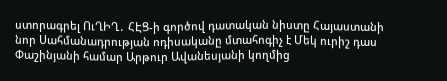ստորագրել ՈւՂԻՂ․ ՀԷՑ-ի գործով դատական նիստը Հայաստանի նոր Սահմանադրության ոդիսականը մտահոգիչ է Մեկ ուրիշ դաս Փաշինյանի համար Արթուր Ավանեսյանի կողմից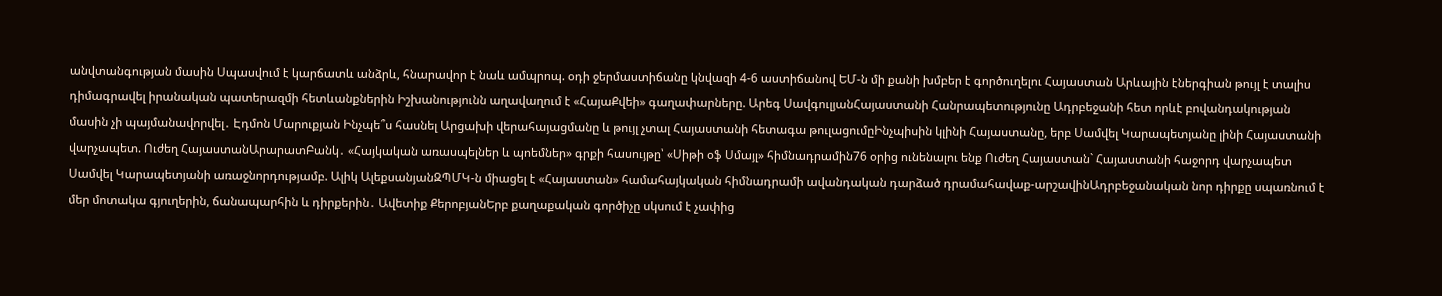անվտանգության մասին Սպասվում է կարճատև անձրև, հնարավոր է նաև ամպրոպ. օդի ջերմաստիճանը կնվազի 4-6 աստիճանով ԵՄ-ն մի քանի խմբեր է գործուղելու Հայաստան Արևային էներգիան թույլ է տալիս դիմագրավել իրանական պատերազմի հետևանքներին Իշխանությունն աղավաղում է «ՀայաՔվեի» գաղափարները. Արեգ ՍավգուլյանՀայաստանի Հանրապետությունը Ադրբեջանի հետ որևէ բովանդակության մասին չի պայմանավորվել․ Էդմոն Մարուքյան Ինչպե՞ս հասնել Արցախի վերահայացմանը և թույլ չտալ Հայաստանի հետագա թուլացումըԻնչպիսին կլինի Հայաստանը, երբ Սամվել Կարապետյանը լինի Հայաստանի վարչապետ. Ուժեղ ՀայաստանԱրարատԲանկ․ «Հայկական առասպելներ և պոեմներ» գրքի հասույթը՝ «Սիթի օֆ Սմայլ» հիմնադրամին76 օրից ունենալու ենք Ուժեղ Հայաստան` Հայաստանի հաջորդ վարչապետ Սամվել Կարապետյանի առաջնորդությամբ. Ալիկ ԱլեքսանյանԶՊՄԿ-ն միացել է «Հայաստան» համահայկական հիմնադրամի ավանդական դարձած դրամահավաք-արշավինԱդրբեջանական նոր դիրքը սպառնում է մեր մոտակա գյուղերին, ճանապարհին և դիրքերին․ Ավետիք ՔերոբյանԵրբ քաղաքական գործիչը սկսում է չափից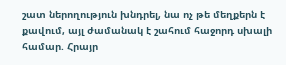շատ ներողություն խնդրել, նա ոչ թե մեղքերն է քավում, այլ ժամանակ է շահում հաջորդ սխալի համար. Հրայր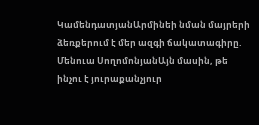ԿամենդատյանԱրմինեի նման մայրերի ձեռքերում է մեր ազգի ճակատագիրը. Մենուա ՍողոմոնյանԱյն մասին, թե ինչու է յուրաքանչյուր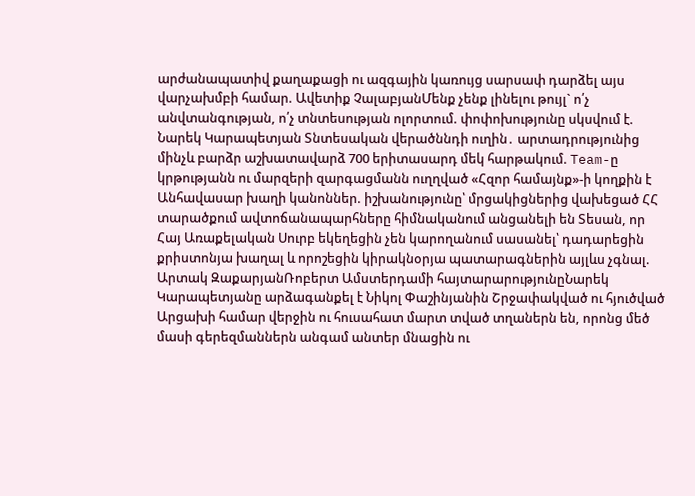արժանապատիվ քաղաքացի ու ազգային կառույց սարսափ դարձել այս վարչախմբի համար. Ավետիք ՉալաբյանՄենք չենք լինելու թույլ` ո՛չ անվտանգության, ո՛չ տնտեսության ոլորտում. փոփոխությունը սկսվում է. Նարեկ Կարապետյան Տնտեսական վերածննդի ուղին․ արտադրությունից մինչև բարձր աշխատավարձ 700 երիտասարդ մեկ հարթակում. Team-ը կրթությանն ու մարզերի զարգացմանն ուղղված «Հզոր համայնք»-ի կողքին է Անհավասար խաղի կանոններ. իշխանությունը՝ մրցակիցներից վախեցած ՀՀ տարածքում ավտոճանապարհները հիմնականում անցանելի են Տեսան, որ Հայ Առաքելական Սուրբ եկեղեցին չեն կարողանում սասանել՝ դադարեցին քրիստոնյա խաղալ և որոշեցին կիրակնօրյա պատարագներին այլևս չգնալ. Արտակ ԶաքարյանՌոբերտ Ամստերդամի հայտարարությունըՆարեկ Կարապետյանը արձագանքել է Նիկոլ Փաշինյանին Շրջափակված ու հյուծված Արցախի համար վերջին ու հուսահատ մարտ տված տղաներն են, որոնց մեծ մասի գերեզմաններն անգամ անտեր մնացին ու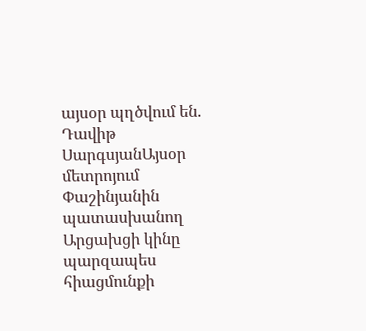այսօր պղծվում են. Դավիթ ՍարգսյանԱյսօր մետրոյում Փաշինյանին պատասխանող Արցախցի կինը պարզապես հիացմունքի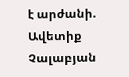է արժանի. Ավետիք Չալաբյան